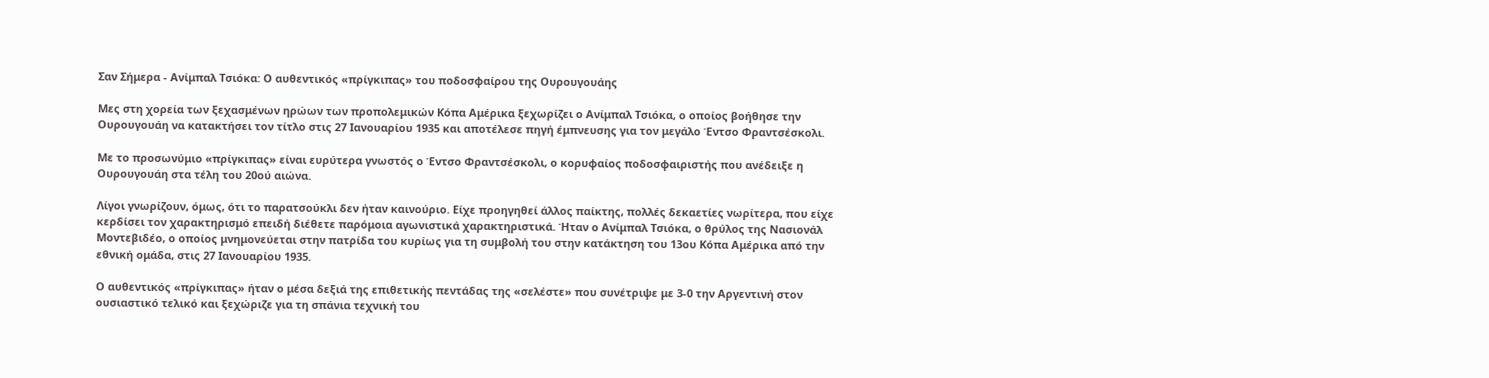Σαν Σήμερα - Ανίμπαλ Τσιόκα: Ο αυθεντικός «πρίγκιπας» του ποδοσφαίρου της Ουρουγουάης

Μες στη χορεία των ξεχασμένων ηρώων των προπολεμικών Κόπα Αμέρικα ξεχωρίζει ο Ανίμπαλ Τσιόκα, ο οποίος βοήθησε την Ουρουγουάη να κατακτήσει τον τίτλο στις 27 Ιανουαρίου 1935 και αποτέλεσε πηγή έμπνευσης για τον μεγάλο Έντσο Φραντσέσκολι.

Με το προσωνύμιο «πρίγκιπας» είναι ευρύτερα γνωστός ο Έντσο Φραντσέσκολι, ο κορυφαίος ποδοσφαιριστής που ανέδειξε η Ουρουγουάη στα τέλη του 20ού αιώνα.

Λίγοι γνωρίζουν, όμως, ότι το παρατσούκλι δεν ήταν καινούριο. Είχε προηγηθεί άλλος παίκτης, πολλές δεκαετίες νωρίτερα, που είχε κερδίσει τον χαρακτηρισμό επειδή διέθετε παρόμοια αγωνιστικά χαρακτηριστικά. Ήταν ο Ανίμπαλ Τσιόκα, ο θρύλος της Νασιονάλ Μοντεβιδέο, ο οποίος μνημονεύεται στην πατρίδα του κυρίως για τη συμβολή του στην κατάκτηση του 13ου Κόπα Αμέρικα από την εθνική ομάδα, στις 27 Ιανουαρίου 1935.

Ο αυθεντικός «πρίγκιπας» ήταν ο μέσα δεξιά της επιθετικής πεντάδας της «σελέστε» που συνέτριψε με 3-0 την Αργεντινή στον ουσιαστικό τελικό και ξεχώριζε για τη σπάνια τεχνική του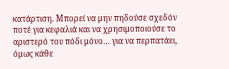κατάρτιση. Μπορεί να μην πηδούσε σχεδόν ποτέ για κεφαλιά και να χρησιμοποιούσε το αριστερό του πόδι μόνο… για να περπατάει, όμως κάθε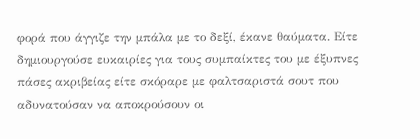φορά που άγγιζε την μπάλα με το δεξί, έκανε θαύματα. Είτε δημιουργούσε ευκαιρίες για τους συμπαίκτες του με έξυπνες πάσες ακριβείας είτε σκόραρε με φαλτσαριστά σουτ που αδυνατούσαν να αποκρούσουν οι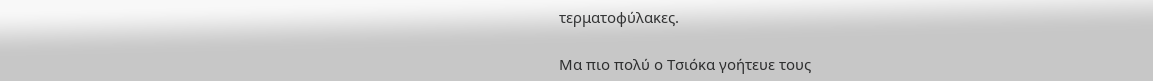τερματοφύλακες.

Μα πιο πολύ ο Τσιόκα γοήτευε τους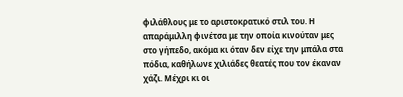φιλάθλους με το αριστοκρατικό στιλ του. Η απαράμιλλη φινέτσα με την οποία κινούταν μες στο γήπεδο, ακόμα κι όταν δεν είχε την μπάλα στα πόδια, καθήλωνε χιλιάδες θεατές που τον έκαναν χάζι. Μέχρι κι οι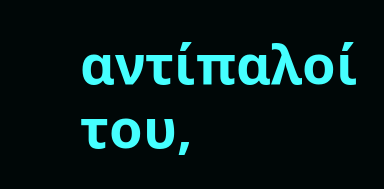αντίπαλοί του,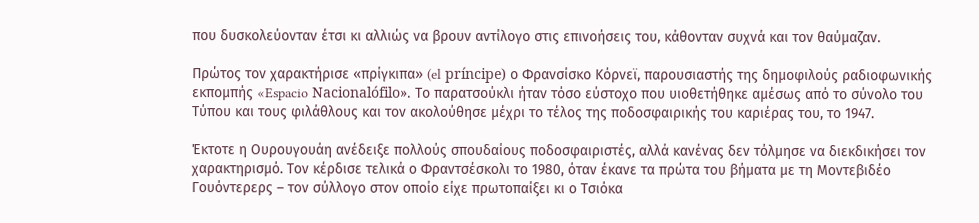που δυσκολεύονταν έτσι κι αλλιώς να βρουν αντίλογο στις επινοήσεις του, κάθονταν συχνά και τον θαύμαζαν.

Πρώτος τον χαρακτήρισε «πρίγκιπα» (el príncipe) ο Φρανσίσκο Κόρνεϊ, παρουσιαστής της δημοφιλούς ραδιοφωνικής εκπομπής «Espacio Nacionalófilo». Το παρατσούκλι ήταν τόσο εύστοχο που υιοθετήθηκε αμέσως από το σύνολο του Τύπου και τους φιλάθλους και τον ακολούθησε μέχρι το τέλος της ποδοσφαιρικής του καριέρας του, το 1947.

Έκτοτε η Ουρουγουάη ανέδειξε πολλούς σπουδαίους ποδοσφαιριστές, αλλά κανένας δεν τόλμησε να διεκδικήσει τον χαρακτηρισμό. Τον κέρδισε τελικά ο Φραντσέσκολι το 1980, όταν έκανε τα πρώτα του βήματα με τη Μοντεβιδέο Γουόντερερς – τον σύλλογο στον οποίο είχε πρωτοπαίξει κι ο Τσιόκα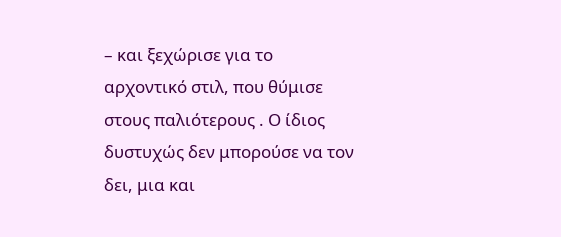– και ξεχώρισε για το αρχοντικό στιλ, που θύμισε στους παλιότερους . Ο ίδιος δυστυχώς δεν μπορούσε να τον δει, μια και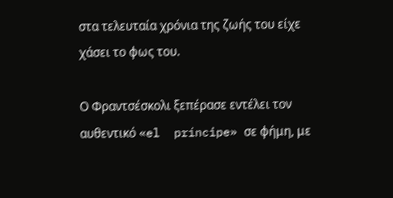στα τελευταία χρόνια της ζωής του είχε χάσει το φως του.

Ο Φραντσέσκολι ξεπέρασε εντέλει τον αυθεντικό «el  príncipe» σε φήμη, με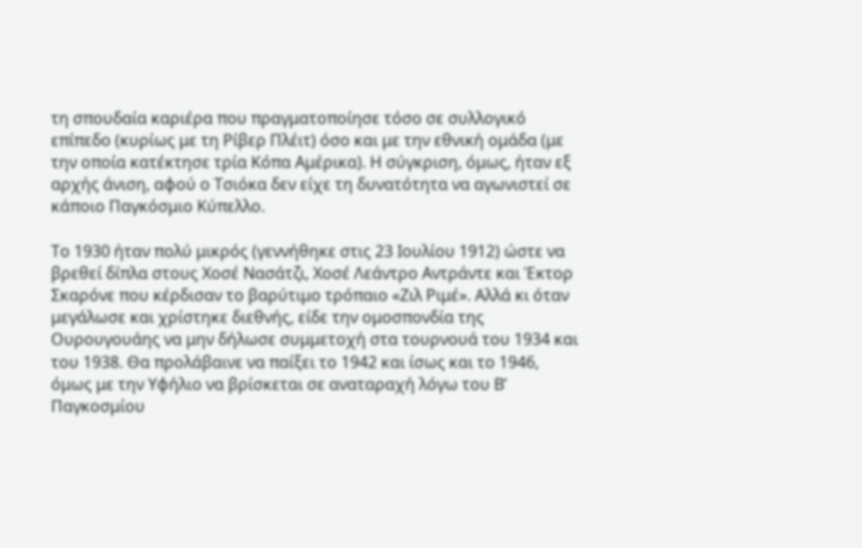τη σπουδαία καριέρα που πραγματοποίησε τόσο σε συλλογικό επίπεδο (κυρίως με τη Ρίβερ Πλέιτ) όσο και με την εθνική ομάδα (με την οποία κατέκτησε τρία Κόπα Αμέρικα). Η σύγκριση, όμως, ήταν εξ αρχής άνιση, αφού ο Τσιόκα δεν είχε τη δυνατότητα να αγωνιστεί σε κάποιο Παγκόσμιο Κύπελλο.

Το 1930 ήταν πολύ μικρός (γεννήθηκε στις 23 Ιουλίου 1912) ώστε να βρεθεί δίπλα στους Χοσέ Νασάτζι, Χοσέ Λεάντρο Αντράντε και Έκτορ Σκαρόνε που κέρδισαν το βαρύτιμο τρόπαιο «Ζιλ Ριμέ». Αλλά κι όταν μεγάλωσε και χρίστηκε διεθνής, είδε την ομοσπονδία της Ουρουγουάης να μην δήλωσε συμμετοχή στα τουρνουά του 1934 και του 1938. Θα προλάβαινε να παίξει το 1942 και ίσως και το 1946, όμως με την Υφήλιο να βρίσκεται σε αναταραχή λόγω του Β’ Παγκοσμίου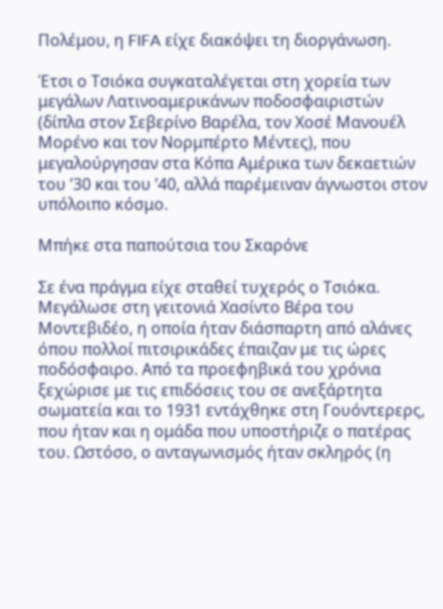Πολέμου, η FIFA είχε διακόψει τη διοργάνωση.

Έτσι ο Τσιόκα συγκαταλέγεται στη χορεία των μεγάλων Λατινοαμερικάνων ποδοσφαιριστών (δίπλα στον Σεβερίνο Βαρέλα, τον Χοσέ Μανουέλ Μορένο και τον Νορμπέρτο Μέντες), που μεγαλούργησαν στα Κόπα Αμέρικα των δεκαετιών του ’30 και του ’40, αλλά παρέμειναν άγνωστοι στον υπόλοιπο κόσμο.

Μπήκε στα παπούτσια του Σκαρόνε

Σε ένα πράγμα είχε σταθεί τυχερός ο Τσιόκα. Μεγάλωσε στη γειτονιά Χασίντο Βέρα του Μοντεβιδέο, η οποία ήταν διάσπαρτη από αλάνες όπου πολλοί πιτσιρικάδες έπαιζαν με τις ώρες ποδόσφαιρο. Από τα προεφηβικά του χρόνια ξεχώρισε με τις επιδόσεις του σε ανεξάρτητα σωματεία και το 1931 εντάχθηκε στη Γουόντερερς, που ήταν και η ομάδα που υποστήριζε ο πατέρας του. Ωστόσο, ο ανταγωνισμός ήταν σκληρός (η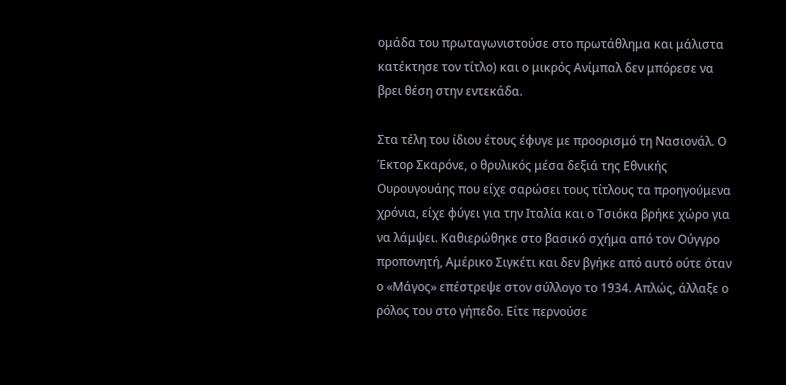ομάδα του πρωταγωνιστούσε στο πρωτάθλημα και μάλιστα κατέκτησε τον τίτλο) και ο μικρός Ανίμπαλ δεν μπόρεσε να βρει θέση στην εντεκάδα.

Στα τέλη του ίδιου έτους έφυγε με προορισμό τη Νασιονάλ. Ο Έκτορ Σκαρόνε, ο θρυλικός μέσα δεξιά της Εθνικής Ουρουγουάης που είχε σαρώσει τους τίτλους τα προηγούμενα χρόνια, είχε φύγει για την Ιταλία και ο Τσιόκα βρήκε χώρο για να λάμψει. Καθιερώθηκε στο βασικό σχήμα από τον Ούγγρο προπονητή, Αμέρικο Σιγκέτι και δεν βγήκε από αυτό ούτε όταν ο «Μάγος» επέστρεψε στον σύλλογο το 1934. Απλώς, άλλαξε ο ρόλος του στο γήπεδο. Είτε περνούσε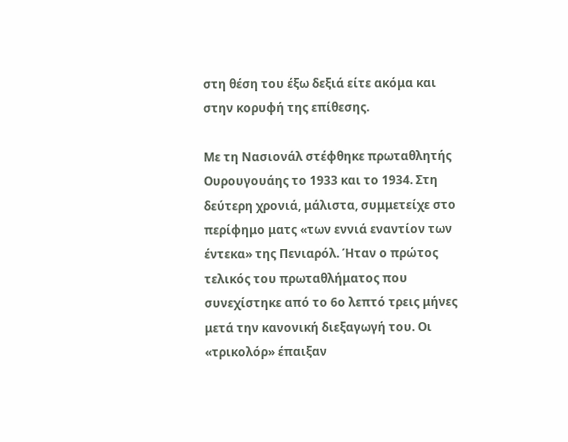στη θέση του έξω δεξιά είτε ακόμα και στην κορυφή της επίθεσης.

Με τη Νασιονάλ στέφθηκε πρωταθλητής Ουρουγουάης το 1933 και το 1934. Στη δεύτερη χρονιά, μάλιστα, συμμετείχε στο περίφημο ματς «των εννιά εναντίον των έντεκα» της Πενιαρόλ. Ήταν ο πρώτος τελικός του πρωταθλήματος που συνεχίστηκε από το 6ο λεπτό τρεις μήνες μετά την κανονική διεξαγωγή του. Οι «τρικολόρ» έπαιξαν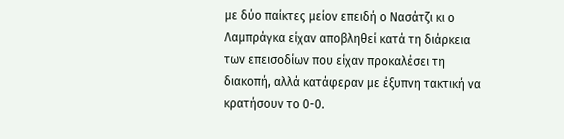με δύο παίκτες μείον επειδή ο Νασάτζι κι ο Λαμπράγκα είχαν αποβληθεί κατά τη διάρκεια των επεισοδίων που είχαν προκαλέσει τη διακοπή, αλλά κατάφεραν με έξυπνη τακτική να κρατήσουν το 0-0.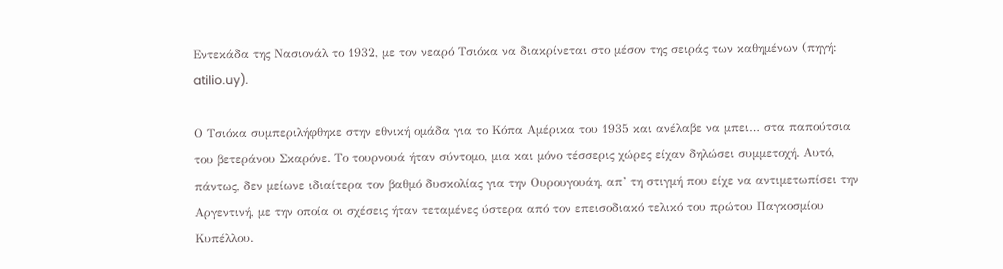Εντεκάδα της Νασιονάλ το 1932, με τον νεαρό Τσιόκα να διακρίνεται στο μέσον της σειράς των καθημένων (πηγή: atilio.uy).

Ο Τσιόκα συμπεριλήφθηκε στην εθνική ομάδα για το Κόπα Αμέρικα του 1935 και ανέλαβε να μπει… στα παπούτσια του βετεράνου Σκαρόνε. Το τουρνουά ήταν σύντομο, μια και μόνο τέσσερις χώρες είχαν δηλώσει συμμετοχή. Αυτό, πάντως, δεν μείωνε ιδιαίτερα τον βαθμό δυσκολίας για την Ουρουγουάη, απ’ τη στιγμή που είχε να αντιμετωπίσει την Αργεντινή, με την οποία οι σχέσεις ήταν τεταμένες ύστερα από τον επεισοδιακό τελικό του πρώτου Παγκοσμίου Κυπέλλου.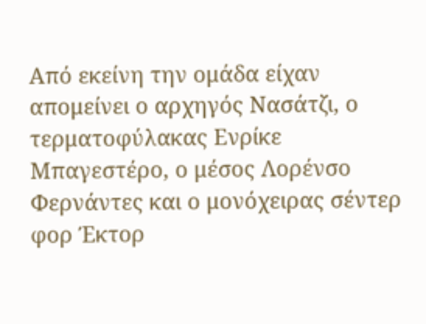Από εκείνη την ομάδα είχαν απομείνει ο αρχηγός Νασάτζι, ο τερματοφύλακας Ενρίκε Μπαγεστέρο, ο μέσος Λορένσο Φερνάντες και ο μονόχειρας σέντερ φορ Έκτορ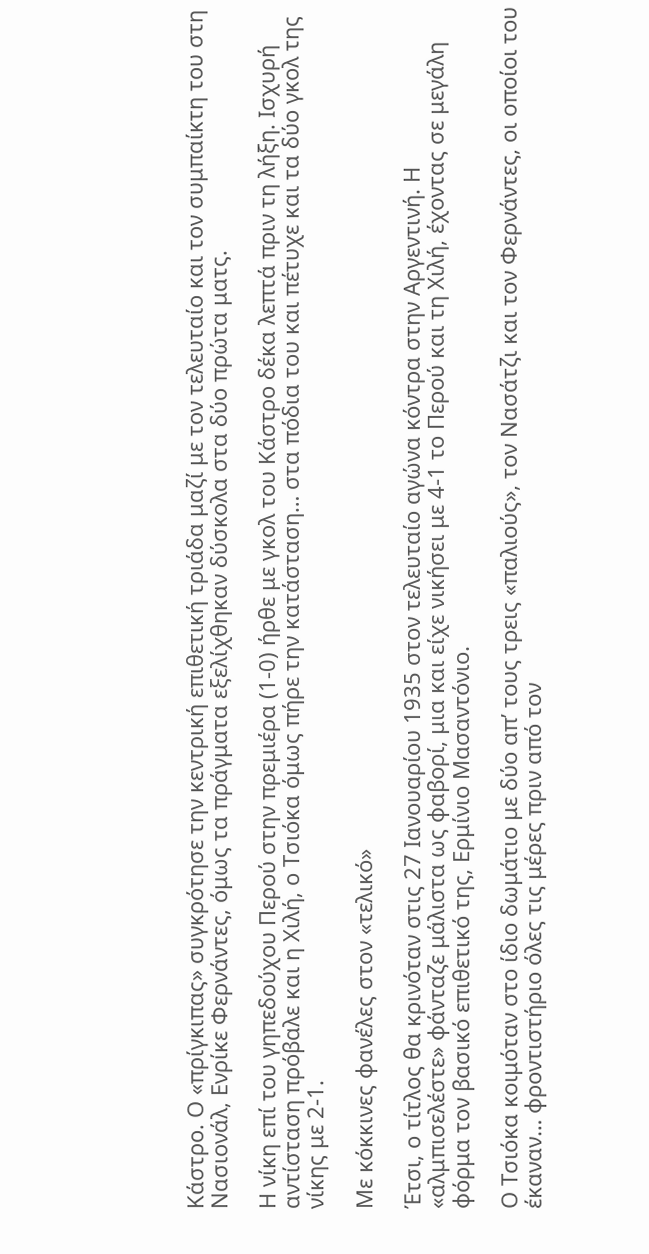Κάστρο. Ο «πρίγκιπας» συγκρότησε την κεντρική επιθετική τριάδα μαζί με τον τελευταίο και τον συμπαίκτη του στη Νασιονάλ, Ενρίκε Φερνάντες, όμως τα πράγματα εξελίχθηκαν δύσκολα στα δύο πρώτα ματς.

Η νίκη επί του γηπεδούχου Περού στην πρεμιέρα (1-0) ήρθε με γκολ του Κάστρο δέκα λεπτά πριν τη λήξη. Ισχυρή αντίσταση πρόβαλε και η Χιλή, ο Τσιόκα όμως πήρε την κατάσταση… στα πόδια του και πέτυχε και τα δύο γκολ της νίκης με 2-1.

Με κόκκινες φανέλες στον «τελικό»

Έτσι, ο τίτλος θα κρινόταν στις 27 Ιανουαρίου 1935 στον τελευταίο αγώνα κόντρα στην Αργεντινή. Η «αλμπισελέστε» φάνταζε μάλιστα ως φαβορί, μια και είχε νικήσει με 4-1 το Περού και τη Χιλή, έχοντας σε μεγάλη φόρμα τον βασικό επιθετικό της, Ερμίνιο Μασαντόνιο.

Ο Τσιόκα κοιμόταν στο ίδιο δωμάτιο με δύο απ’ τους τρεις «παλιούς», τον Νασάτζι και τον Φερνάντες, οι οποίοι του έκαναν… φροντιστήριο όλες τις μέρες πριν από τον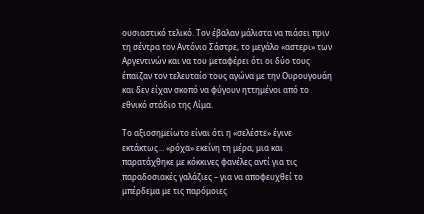ουσιαστικό τελικό. Τον έβαλαν μάλιστα να πιάσει πριν τη σέντρα τον Αντόνιο Σάστρε, το μεγάλο «αστερι» των Αργεντινών και να του μεταφέρει ότι οι δύο τους έπαιζαν τον τελευταίο τους αγώνα με την Ουρουγουάη και δεν είχαν σκοπό να φύγουν ηττημένοι από το εθνικό στάδιο της Λίμα.

Το αξιοσημείωτο είναι ότι η «σελέστε» έγινε εκτάκτως… «ρόχα» εκείνη τη μέρα, μια και παρατάχθηκε με κόκκινες φανέλες αντί για τις παραδοσιακές γαλάζιες – για να αποφευχθεί το μπέρδεμα με τις παρόμοιες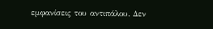εμφανίσεις του αντιπάλου. Δεν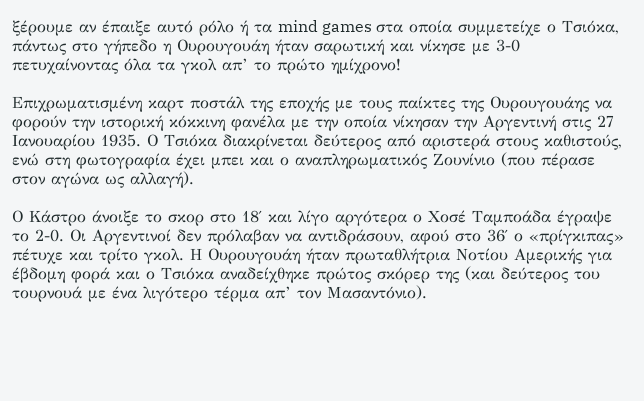ξέρουμε αν έπαιξε αυτό ρόλο ή τα mind games στα οποία συμμετείχε ο Τσιόκα, πάντως στο γήπεδο η Ουρουγουάη ήταν σαρωτική και νίκησε με 3-0 πετυχαίνοντας όλα τα γκολ απ’ το πρώτο ημίχρονο!

Επιχρωματισμένη καρτ ποστάλ της εποχής με τους παίκτες της Ουρουγουάης να φορούν την ιστορική κόκκινη φανέλα με την οποία νίκησαν την Αργεντινή στις 27 Ιανουαρίου 1935. Ο Τσιόκα διακρίνεται δεύτερος από αριστερά στους καθιστούς, ενώ στη φωτογραφία έχει μπει και ο αναπληρωματικός Ζουνίνιο (που πέρασε στον αγώνα ως αλλαγή).

Ο Κάστρο άνοιξε το σκορ στο 18′ και λίγο αργότερα ο Χοσέ Ταμποάδα έγραψε το 2-0. Οι Αργεντινοί δεν πρόλαβαν να αντιδράσουν, αφού στο 36′ ο «πρίγκιπας» πέτυχε και τρίτο γκολ. Η Ουρουγουάη ήταν πρωταθλήτρια Νοτίου Αμερικής για έβδομη φορά και ο Τσιόκα αναδείχθηκε πρώτος σκόρερ της (και δεύτερος του τουρνουά με ένα λιγότερο τέρμα απ’ τον Μασαντόνιο).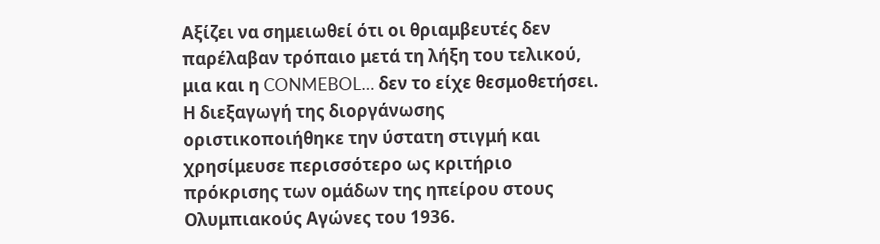Αξίζει να σημειωθεί ότι οι θριαμβευτές δεν παρέλαβαν τρόπαιο μετά τη λήξη του τελικού, μια και η CONMEBOL… δεν το είχε θεσμοθετήσει. Η διεξαγωγή της διοργάνωσης οριστικοποιήθηκε την ύστατη στιγμή και χρησίμευσε περισσότερο ως κριτήριο πρόκρισης των ομάδων της ηπείρου στους Ολυμπιακούς Αγώνες του 1936.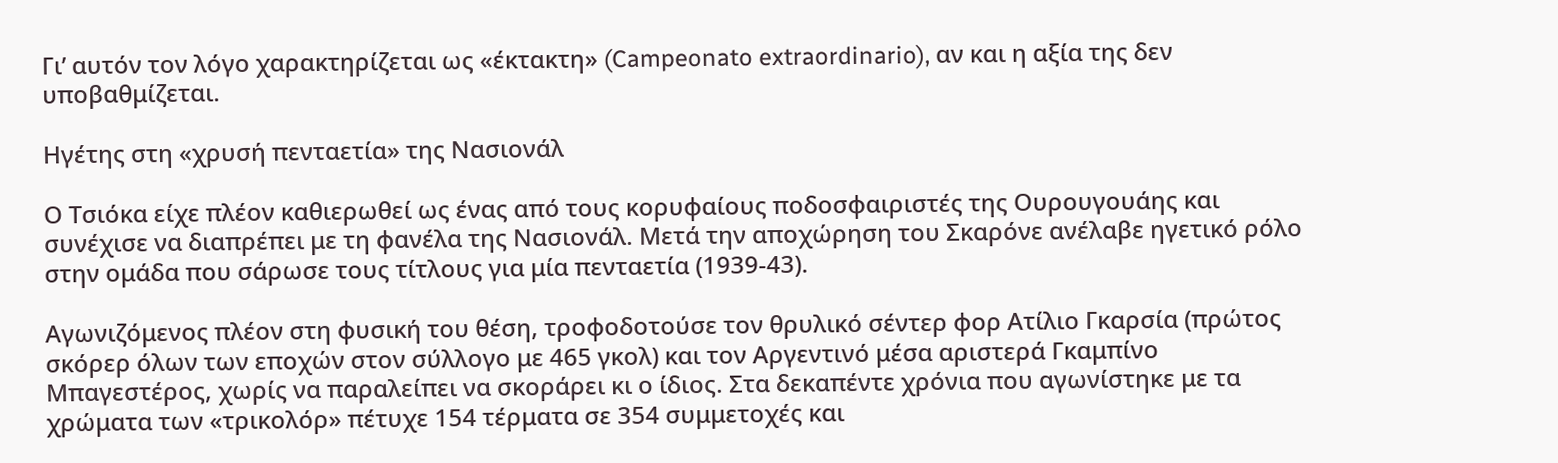Γι’ αυτόν τον λόγο χαρακτηρίζεται ως «έκτακτη» (Campeonato extraordinario), αν και η αξία της δεν υποβαθμίζεται.

Ηγέτης στη «χρυσή πενταετία» της Νασιονάλ

Ο Τσιόκα είχε πλέον καθιερωθεί ως ένας από τους κορυφαίους ποδοσφαιριστές της Ουρουγουάης και συνέχισε να διαπρέπει με τη φανέλα της Νασιονάλ. Mετά την αποχώρηση του Σκαρόνε ανέλαβε ηγετικό ρόλο στην ομάδα που σάρωσε τους τίτλους για μία πενταετία (1939-43).

Αγωνιζόμενος πλέον στη φυσική του θέση, τροφοδοτούσε τον θρυλικό σέντερ φορ Ατίλιο Γκαρσία (πρώτος σκόρερ όλων των εποχών στον σύλλογο με 465 γκολ) και τον Αργεντινό μέσα αριστερά Γκαμπίνο Μπαγεστέρος, χωρίς να παραλείπει να σκοράρει κι ο ίδιος. Στα δεκαπέντε χρόνια που αγωνίστηκε με τα χρώματα των «τρικολόρ» πέτυχε 154 τέρματα σε 354 συμμετοχές και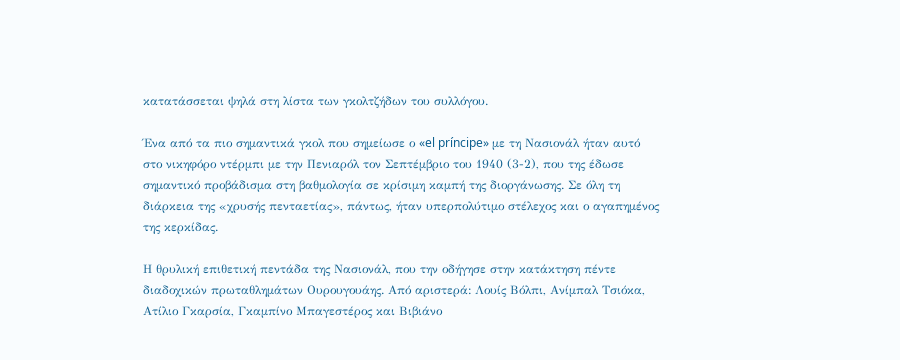κατατάσσεται ψηλά στη λίστα των γκολτζήδων του συλλόγου.

Ένα από τα πιο σημαντικά γκολ που σημείωσε ο «el príncipe» με τη Νασιονάλ ήταν αυτό στο νικηφόρο ντέρμπι με την Πενιαρόλ τον Σεπτέμβριο του 1940 (3-2), που της έδωσε σημαντικό προβάδισμα στη βαθμολογία σε κρίσιμη καμπή της διοργάνωσης. Σε όλη τη διάρκεια της «χρυσής πενταετίας», πάντως, ήταν υπερπολύτιμο στέλεχος και ο αγαπημένος της κερκίδας.

Η θρυλική επιθετική πεντάδα της Νασιονάλ, που την οδήγησε στην κατάκτηση πέντε διαδοχικών πρωταθλημάτων Ουρουγουάης. Από αριστερά: Λουίς Βόλπι, Ανίμπαλ Τσιόκα, Ατίλιο Γκαρσία, Γκαμπίνο Μπαγεστέρος και Βιβιάνο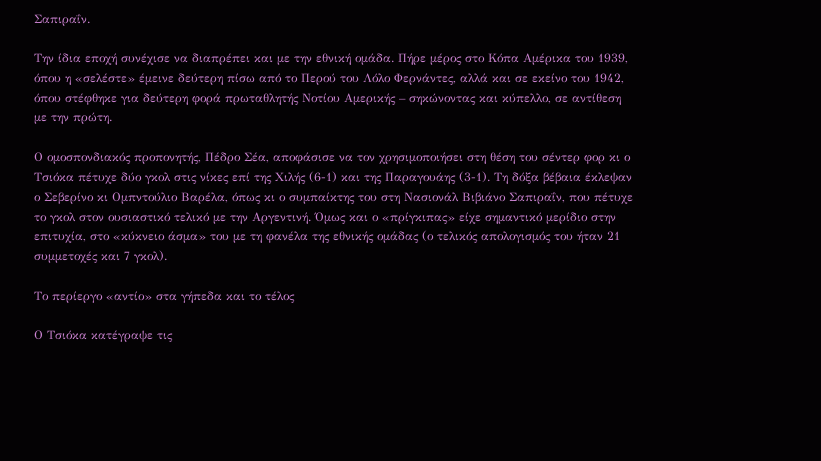Σαπιραΐν.

Την ίδια εποχή συνέχισε να διαπρέπει και με την εθνική ομάδα. Πήρε μέρος στο Κόπα Αμέρικα του 1939, όπου η «σελέστε» έμεινε δεύτερη πίσω από το Περού του Λόλο Φερνάντες, αλλά και σε εκείνο του 1942, όπου στέφθηκε για δεύτερη φορά πρωταθλητής Νοτίου Αμερικής – σηκώνοντας και κύπελλο, σε αντίθεση με την πρώτη.

Ο ομοσπονδιακός προπονητής, Πέδρο Σέα, αποφάσισε να τον χρησιμοποιήσει στη θέση του σέντερ φορ κι ο Τσιόκα πέτυχε δύο γκολ στις νίκες επί της Χιλής (6-1) και της Παραγουάης (3-1). Τη δόξα βέβαια έκλεψαν ο Σεβερίνο κι Ομπντούλιο Βαρέλα, όπως κι ο συμπαίκτης του στη Νασιονάλ Βιβιάνο Σαπιραΐν, που πέτυχε το γκολ στον ουσιαστικό τελικό με την Αργεντινή. Όμως και ο «πρίγκιπας» είχε σημαντικό μερίδιο στην επιτυχία, στο «κύκνειο άσμα» του με τη φανέλα της εθνικής ομάδας (ο τελικός απολογισμός του ήταν 21 συμμετοχές και 7 γκολ).

Το περίεργο «αντίο» στα γήπεδα και το τέλος

Ο Τσιόκα κατέγραψε τις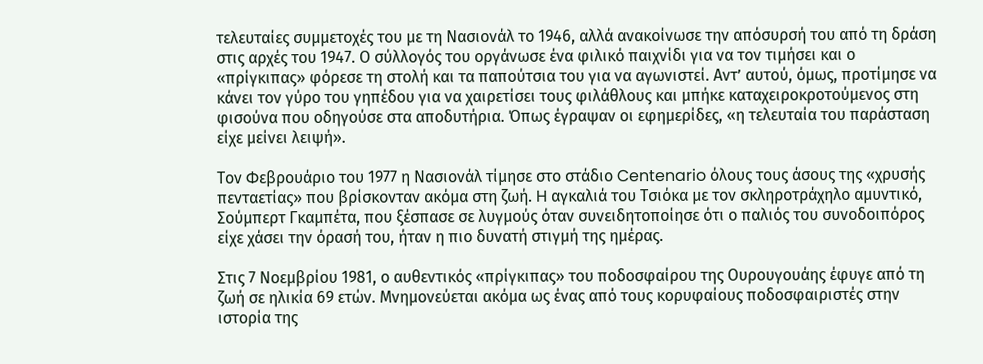τελευταίες συμμετοχές του με τη Νασιονάλ το 1946, αλλά ανακοίνωσε την απόσυρσή του από τη δράση στις αρχές του 1947. Ο σύλλογός του οργάνωσε ένα φιλικό παιχνίδι για να τον τιμήσει και ο «πρίγκιπας» φόρεσε τη στολή και τα παπούτσια του για να αγωνιστεί. Αντ’ αυτού, όμως, προτίμησε να κάνει τον γύρο του γηπέδου για να χαιρετίσει τους φιλάθλους και μπήκε καταχειροκροτούμενος στη φισούνα που οδηγούσε στα αποδυτήρια. Όπως έγραψαν οι εφημερίδες, «η τελευταία του παράσταση είχε μείνει λειψή».

Τον Φεβρουάριο του 1977 η Νασιονάλ τίμησε στο στάδιο Centenario όλους τους άσους της «χρυσής πενταετίας» που βρίσκονταν ακόμα στη ζωή. H αγκαλιά του Τσιόκα με τον σκληροτράχηλο αμυντικό, Σούμπερτ Γκαμπέτα, που ξέσπασε σε λυγμούς όταν συνειδητοποίησε ότι ο παλιός του συνοδοιπόρος είχε χάσει την όρασή του, ήταν η πιο δυνατή στιγμή της ημέρας.

Στις 7 Νοεμβρίου 1981, ο αυθεντικός «πρίγκιπας» του ποδοσφαίρου της Ουρουγουάης έφυγε από τη ζωή σε ηλικία 69 ετών. Μνημονεύεται ακόμα ως ένας από τους κορυφαίους ποδοσφαιριστές στην ιστορία της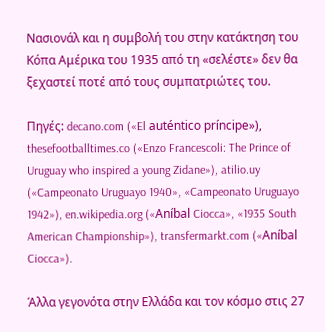Νασιονάλ και η συμβολή του στην κατάκτηση του Κόπα Αμέρικα του 1935 από τη «σελέστε» δεν θα ξεχαστεί ποτέ από τους συμπατριώτες του.

Πηγές: decano.com («El auténtico príncipe»), thesefootballtimes.co («Enzo Francescoli: The Prince of Uruguay who inspired a young Zidane»), atilio.uy («Campeonato Uruguayo 1940», «Campeonato Uruguayo 1942»), en.wikipedia.org («Aníbal Ciocca», «1935 South American Championship»), transfermarkt.com («Aníbal Ciocca»).

Άλλα γεγονότα στην Ελλάδα και τον κόσμο στις 27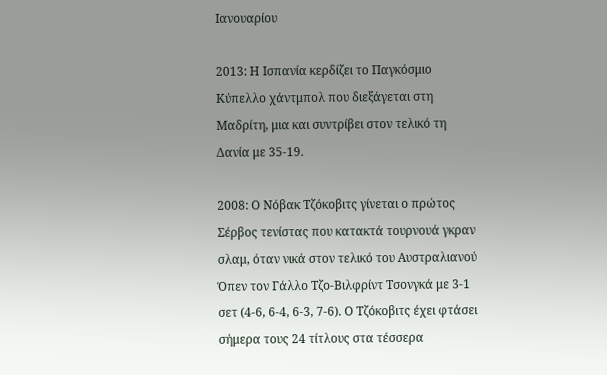Ιανουαρίου

2013: Η Ισπανία κερδίζει το Παγκόσμιο Κύπελλο χάντμπολ που διεξάγεται στη Μαδρίτη, μια και συντρίβει στον τελικό τη Δανία με 35-19.

2008: Ο Νόβακ Τζόκοβιτς γίνεται ο πρώτος Σέρβος τενίστας που κατακτά τουρνουά γκραν σλαμ, όταν νικά στον τελικό του Αυστραλιανού Όπεν τον Γάλλο Τζο-Βιλφρίντ Τσονγκά με 3-1 σετ (4-6, 6-4, 6-3, 7-6). Ο Τζόκοβιτς έχει φτάσει σήμερα τους 24 τίτλους στα τέσσερα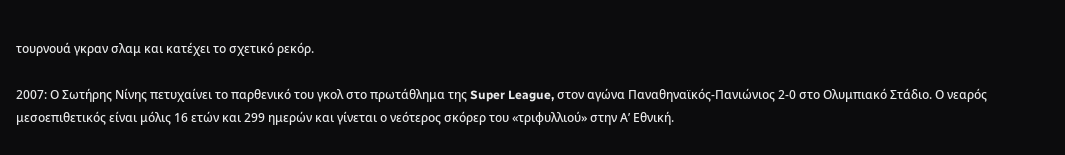τουρνουά γκραν σλαμ και κατέχει το σχετικό ρεκόρ.

2007: Ο Σωτήρης Νίνης πετυχαίνει το παρθενικό του γκολ στο πρωτάθλημα της Super League, στον αγώνα Παναθηναϊκός-Πανιώνιος 2-0 στο Ολυμπιακό Στάδιο. Ο νεαρός μεσοεπιθετικός είναι μόλις 16 ετών και 299 ημερών και γίνεται ο νεότερος σκόρερ του «τριφυλλιού» στην Α’ Εθνική.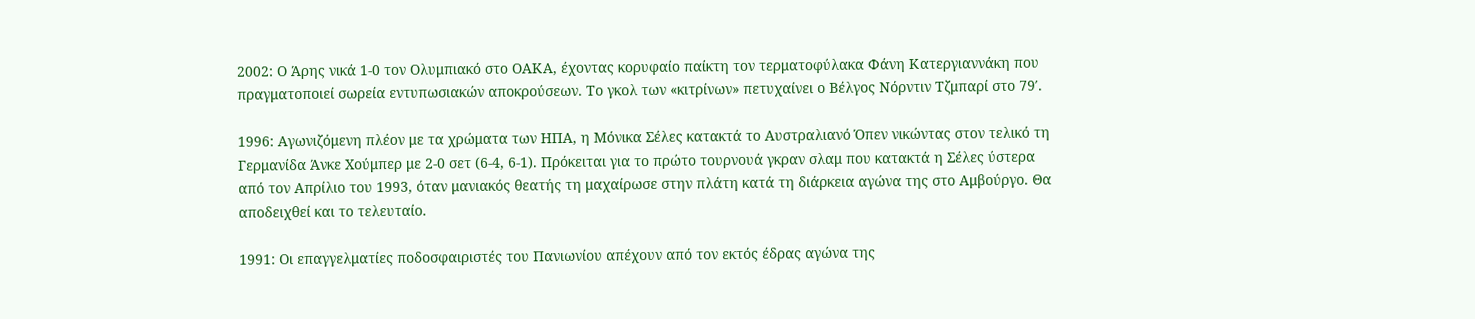2002: Ο Άρης νικά 1-0 τον Ολυμπιακό στο ΟΑΚΑ, έχοντας κορυφαίο παίκτη τον τερματοφύλακα Φάνη Κατεργιαννάκη που πραγματοποιεί σωρεία εντυπωσιακών αποκρούσεων. Το γκολ των «κιτρίνων» πετυχαίνει ο Βέλγος Νόρντιν Τζμπαρί στο 79′.

1996: Αγωνιζόμενη πλέον με τα χρώματα των ΗΠΑ, η Μόνικα Σέλες κατακτά το Αυστραλιανό Όπεν νικώντας στον τελικό τη Γερμανίδα Άνκε Χούμπερ με 2-0 σετ (6-4, 6-1). Πρόκειται για το πρώτο τουρνουά γκραν σλαμ που κατακτά η Σέλες ύστερα από τον Απρίλιο του 1993, όταν μανιακός θεατής τη μαχαίρωσε στην πλάτη κατά τη διάρκεια αγώνα της στο Αμβούργο. Θα αποδειχθεί και το τελευταίο.

1991: Οι επαγγελματίες ποδοσφαιριστές του Πανιωνίου απέχουν από τον εκτός έδρας αγώνα της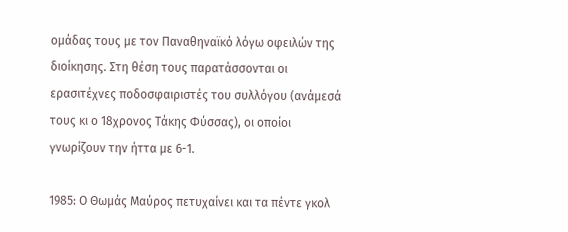ομάδας τους με τον Παναθηναϊκό λόγω οφειλών της διοίκησης. Στη θέση τους παρατάσσονται οι ερασιτέχνες ποδοσφαιριστές του συλλόγου (ανάμεσά τους κι ο 18χρονος Τάκης Φύσσας), οι οποίοι γνωρίζουν την ήττα με 6-1.

1985: Ο Θωμάς Μαύρος πετυχαίνει και τα πέντε γκολ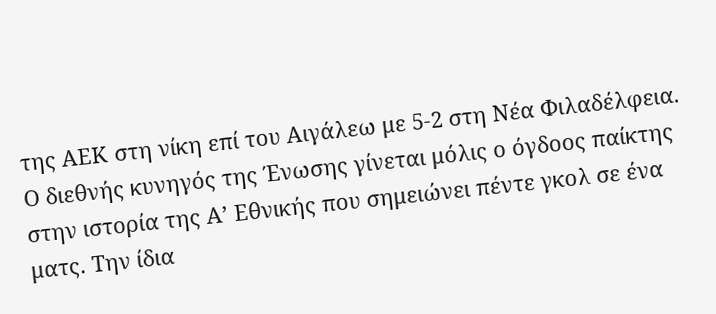της ΑΕΚ στη νίκη επί του Αιγάλεω με 5-2 στη Νέα Φιλαδέλφεια. Ο διεθνής κυνηγός της Ένωσης γίνεται μόλις ο όγδοος παίκτης στην ιστορία της Α’ Εθνικής που σημειώνει πέντε γκολ σε ένα ματς. Την ίδια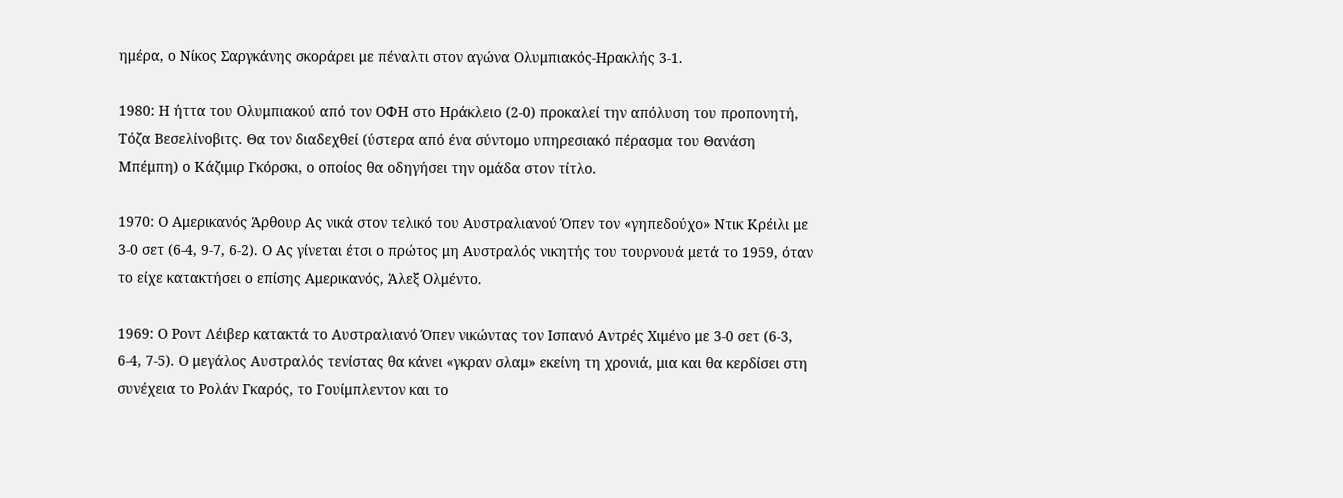ημέρα, ο Νίκος Σαργκάνης σκοράρει με πέναλτι στον αγώνα Ολυμπιακός-Ηρακλής 3-1.

1980: Η ήττα του Ολυμπιακού από τον ΟΦΗ στο Ηράκλειο (2-0) προκαλεί την απόλυση του προπονητή, Τόζα Βεσελίνοβιτς. Θα τον διαδεχθεί (ύστερα από ένα σύντομο υπηρεσιακό πέρασμα του Θανάση Μπέμπη) ο Κάζιμιρ Γκόρσκι, ο οποίος θα οδηγήσει την ομάδα στον τίτλο.

1970: Ο Αμερικανός Άρθουρ Ας νικά στον τελικό του Αυστραλιανού Όπεν τον «γηπεδούχο» Ντικ Κρέιλι με 3-0 σετ (6-4, 9-7, 6-2). Ο Ας γίνεται έτσι ο πρώτος μη Αυστραλός νικητής του τουρνουά μετά το 1959, όταν το είχε κατακτήσει ο επίσης Αμερικανός, Άλεξ Ολμέντο.

1969: Ο Ροντ Λέιβερ κατακτά το Αυστραλιανό Όπεν νικώντας τον Ισπανό Αντρές Χιμένο με 3-0 σετ (6-3, 6-4, 7-5). Ο μεγάλος Αυστραλός τενίστας θα κάνει «γκραν σλαμ» εκείνη τη χρονιά, μια και θα κερδίσει στη συνέχεια το Ρολάν Γκαρός, το Γουίμπλεντον και το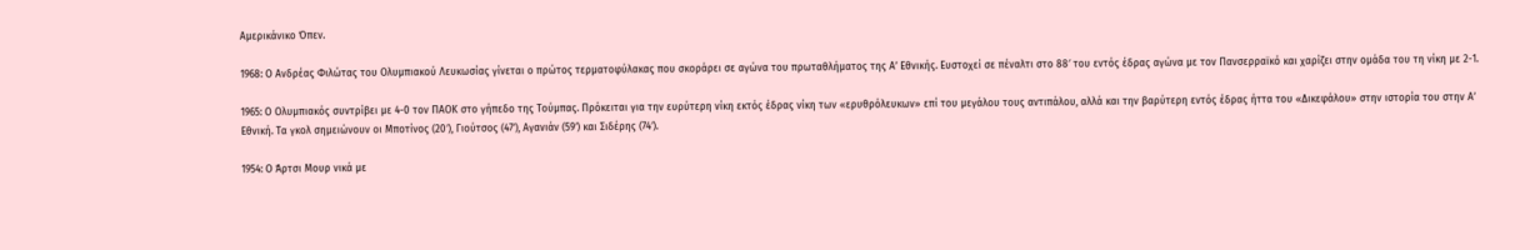Αμερικάνικο Όπεν.

1968: Ο Ανδρέας Φιλώτας του Ολυμπιακού Λευκωσίας γίνεται ο πρώτος τερματοφύλακας που σκοράρει σε αγώνα του πρωταθλήματος της Α’ Εθνικής. Ευστοχεί σε πέναλτι στο 88′ του εντός έδρας αγώνα με τον Πανσερραϊκό και χαρίζει στην ομάδα του τη νίκη με 2-1.

1965: Ο Ολυμπιακός συντρίβει με 4-0 τον ΠΑΟΚ στο γήπεδο της Τούμπας. Πρόκειται για την ευρύτερη νίκη εκτός έδρας νίκη των «ερυθρόλευκων» επί του μεγάλου τους αντιπάλου, αλλά και την βαρύτερη εντός έδρας ήττα του «Δικεφάλου» στην ιστορία του στην Α’ Εθνική. Τα γκολ σημειώνουν οι Μποτίνος (20′), Γιούτσος (47′), Αγανιάν (59′) και Σιδέρης (74′).

1954: Ο Άρτσι Μουρ νικά με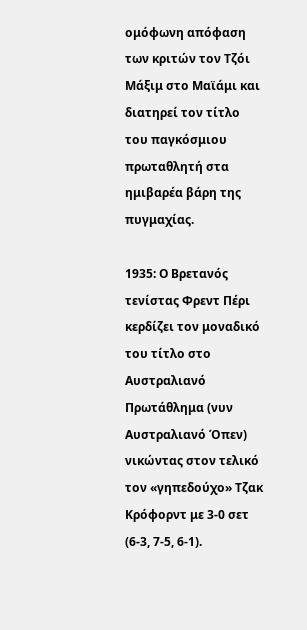ομόφωνη απόφαση των κριτών τον Τζόι Μάξιμ στο Μαϊάμι και διατηρεί τον τίτλο του παγκόσμιου πρωταθλητή στα ημιβαρέα βάρη της πυγμαχίας.

1935: Ο Βρετανός τενίστας Φρεντ Πέρι κερδίζει τον μοναδικό του τίτλο στο Αυστραλιανό Πρωτάθλημα (νυν Αυστραλιανό Όπεν) νικώντας στον τελικό τον «γηπεδούχο» Τζακ Κρόφορντ με 3-0 σετ (6-3, 7-5, 6-1).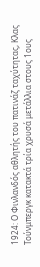1924: Ο Φινλανδός αθλητής του πατινάζ ταχύτητας, Κλας Τούνμπεργκ κατακτά τρία χρυσά μετάλλια στους 1ους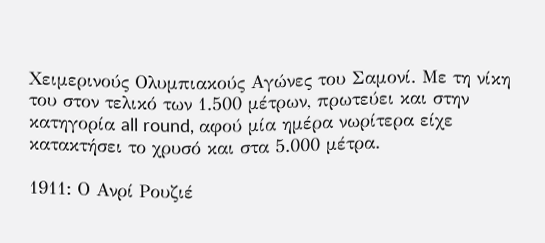Χειμερινούς Ολυμπιακούς Αγώνες του Σαμονί. Με τη νίκη του στον τελικό των 1.500 μέτρων, πρωτεύει και στην κατηγορία all round, αφού μία ημέρα νωρίτερα είχε κατακτήσει το χρυσό και στα 5.000 μέτρα.

1911: Ο Ανρί Ρουζιέ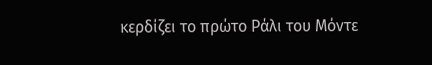κερδίζει το πρώτο Ράλι του Μόντε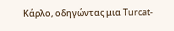Κάρλο, οδηγώντας μια Turcat-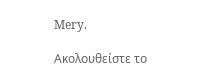Mery.

Ακολουθείστε τo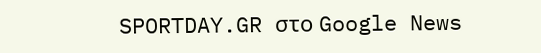SPORTDAY.GR στο Google News